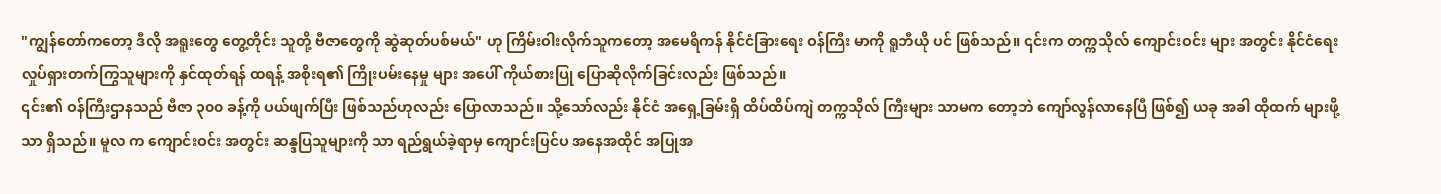"ကျွန်တော်ကတော့ ဒီလို အရူးတွေ တွေ့တိုင်း သူတို့ ဗီဇာတွေကို ဆွဲဆုတ်ပစ်မယ်" ဟု ကြိမ်းဝါးလိုက်သူကတော့ အမေရိကန် နိုင်ငံခြားရေး ဝန်ကြီး မာကို ရူဘီယို ပင် ဖြစ်သည်။ ၎င်းက တက္ကသိုလ် ကျောင်းဝင်း များ အတွင်း နိုင်ငံရေး လှုပ်ရှားတက်ကြွသူများကို နှင်ထုတ်ရန် ထရန့် အစိုးရ၏ ကြိုးပမ်းနေမှု များ အပေါ် ကိုယ်စားပြု ပြောဆိုလိုက်ခြင်းလည်း ဖြစ်သည်။
၎င်း၏ ဝန်ကြီးဌာနသည် ဗီဇာ ၃၀၀ ခန့်ကို ပယ်ဖျက်ပြီး ဖြစ်သည်ဟုလည်း ပြောလာသည်။ သို့သော်လည်း နိုင်ငံ အရှေ့ခြမ်းရှိ ထိပ်ထိပ်ကျဲ တက္ကသိုလ် ကြီးများ သာမက တော့ဘဲ ကျော်လွန်လာနေပြီ ဖြစ်၍ ယခု အခါ ထိုထက် များဖို့သာ ရှိသည်။ မူလ က ကျောင်းဝင်း အတွင်း ဆန္ဒပြသူများကို သာ ရည်ရွယ်ခဲ့ရာမှ ကျောင်းပြင်ပ အနေအထိုင် အပြုအ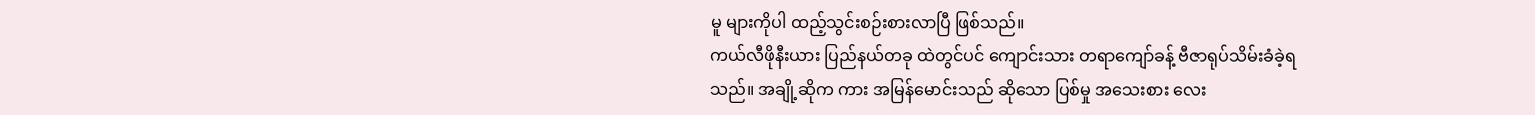မူ များကိုပါ ထည့်သွင်းစဉ်းစားလာပြီ ဖြစ်သည်။
ကယ်လီဖိုနီးယား ပြည်နယ်တခု ထဲတွင်ပင် ကျောင်းသား တရာကျော်ခန့် ဗီဇာရုပ်သိမ်းခံခဲ့ရသည်။ အချို့ဆိုက ကား အမြန်မောင်းသည် ဆိုသော ပြစ်မှု အသေးစား လေး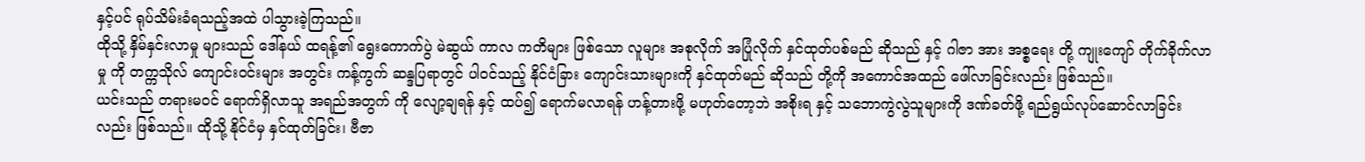နှင့်ပင် ရုပ်သိမ်းခံရသည့်အထဲ ပါသွားခဲ့ကြသည်။
ထိုသို့ နှိမ်နှင်းလာမှု များသည် ဒေါ်နယ် ထရန့်၏ ရွေးကောက်ပွဲ မဲဆွယ် ကာလ ကတိများ ဖြစ်သော လူများ အစုလိုက် အပြုံလိုက် နှင်ထုတ်ပစ်မည် ဆိုသည် နှင့် ဂါဇာ အား အစ္စရေး တို့ ကျုးကျော် တိုက်ခိုက်လာမှု ကို တက္ကသိုလ် ကျောင်းဝင်းများ အတွင်း ကန့်ကွက် ဆန္ဒပြရာတွင် ပါဝင်သည့် နိုင်ငံခြား ကျောင်းသားများကို နှင်ထုတ်မည် ဆိုသည် တို့ကို အကောင်အထည် ဖေါ်လာခြင်းလည်း ဖြစ်သည်။
ယင်းသည် တရားမဝင် ရောက်ရှိလာသူ အရည်အတွက် ကို လျော့ချရန် နှင့် ထပ်၍ ရောက်မလာရန် ဟန့်တားဖို့ မဟုတ်တော့ဘဲ အစိုးရ နှင့် သဘောကွဲလွဲသူများကို ဒဏ်ခတ်ဖို့ ရည်ရွယ်လုပ်ဆောင်လာခြင်းလည်း ဖြစ်သည်။ ထိုသို့ နိုင်ငံမှ နှင်ထုတ်ခြင်း၊ ဗီဇာ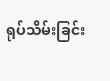ရုပ်သိမ်းခြင်း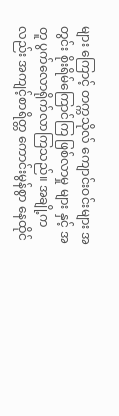များ ကြောင့် တက္ကသိုလ် ကျောင်းဝင်းများ အတွင်း စိုးရိမ်ကြောင်ကြ ဖြစ်လာမှု များ နှင့် အတူ ပွက်လောရိုက်လာကြသည်။ အချို့ကလည်း အကျင့်စာရိတ္တ ကောင်းမွန်စွာ နေထိုင်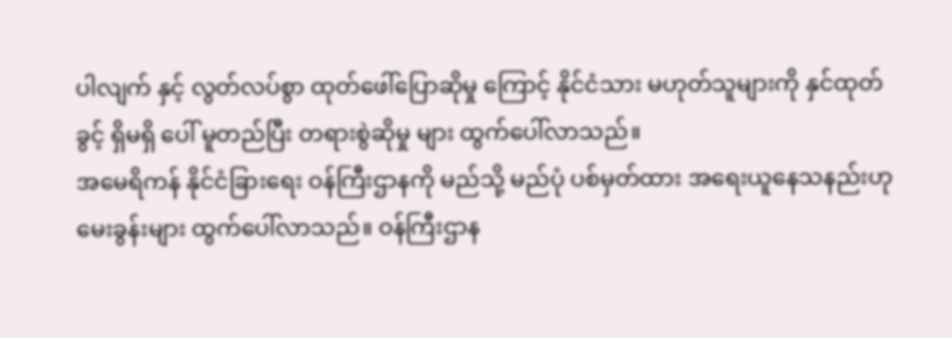ပါလျက် နှင့် လွတ်လပ်စွာ ထုတ်ဖေါ်ပြောဆိုမှု ကြောင့် နိုင်ငံသား မဟုတ်သူများကို နှင်ထုတ်ခွင့် ရှိမရှိ ပေါ် မူတည်ပြီး တရားစွဲဆိုမှု များ ထွက်ပေါ်လာသည်။
အမေရိကန် နိုင်ငံခြားရေး ဝန်ကြီးဌာနကို မည်သို့ မည်ပုံ ပစ်မှတ်ထား အရေးယူနေသနည်းဟု မေးခွန်းများ ထွက်ပေါ်လာသည်။ ဝန်ကြီးဌာန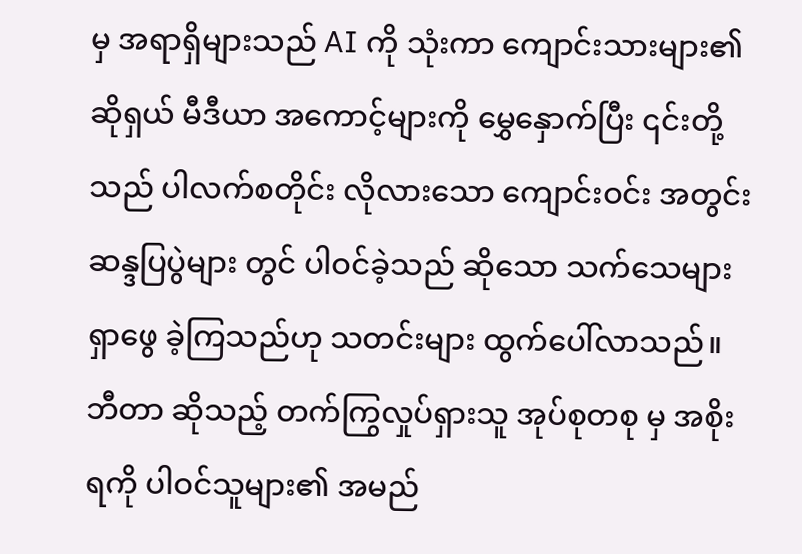မှ အရာရှိများသည် AI ကို သုံးကာ ကျောင်းသားများ၏ ဆိုရှယ် မီဒီယာ အကောင့်များကို မွှေနှောက်ပြီး ၎င်းတို့သည် ပါလက်စတိုင်း လိုလားသော ကျောင်းဝင်း အတွင်း ဆန္ဒပြပွဲများ တွင် ပါဝင်ခဲ့သည် ဆိုသော သက်သေများ ရှာဖွေ ခဲ့ကြသည်ဟု သတင်းများ ထွက်ပေါ်လာသည်။
ဘီတာ ဆိုသည့် တက်ကြွလှုပ်ရှားသူ အုပ်စုတစု မှ အစိုးရကို ပါဝင်သူများ၏ အမည်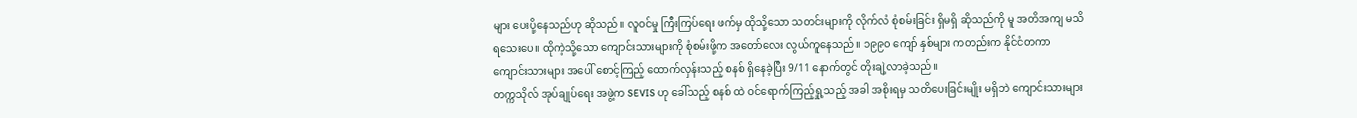များ ပေးပို့နေသည်ဟု ဆိုသည်။ လူဝင်မှု ကြီးကြပ်ရေး ဖက်မှ ထိုသို့သော သတင်းများကို လိုက်လံ စုံစမ်းခြင်း ရှိမရှိ ဆိုသည်ကို မူ အတိအကျ မသိရသေးပေ။ ထိုကဲ့သို့သော ကျောင်းသားများကို စုံစမ်းဖို့က အတော်လေး လွယ်ကူနေသည်။ ၁၉၉၀ ကျော် နှစ်များ ကတည်းက နိုင်ငံတကာ ကျောင်းသားများ အပေါ် စောင့်ကြည့် ထောက်လှန်းသည့် စနစ် ရှိနေခဲ့ပြီး 9/11 နောက်တွင် တိုးချဲ့လာခဲ့သည်။
တက္ကသိုလ် အုပ်ချုပ်ရေး အဖွဲ့က SEVIS ဟု ခေါ်သည့် စနစ် ထဲ ဝင်ရောက်ကြည့်ရှု့သည့် အခါ အစိုးရမှ သတိပေးခြင်းမျိုး မရှိဘဲ ကျောင်းသားများ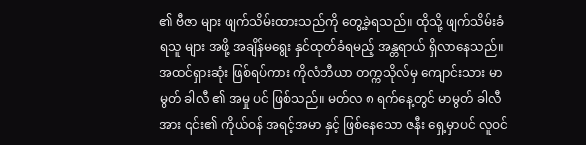၏ ဗီဇာ များ ဖျက်သိမ်းထားသည်ကို တွေ့ခဲ့ရသည်။ ထိုသို့ ဖျက်သိမ်းခံရသူ များ အဖို့ အချိန်မရွေး နှင်ထုတ်ခံရမည့် အန္တရာယ် ရှိလာနေသည်။
အထင်ရှားဆုံး ဖြစ်ရပ်ကား ကိုလံဘီယာ တက္ကသိုလ်မှ ကျောင်းသား မာမွတ် ခါလီ ၏ အမှု ပင် ဖြစ်သည်။ မတ်လ ၈ ရက်နေ့တွင် မာမွတ် ခါလီ အား ၎င်း၏ ကိုယ်ဝန် အရင့်အမာ နှင့် ဖြစ်နေသော ဇနီး ရှေ့မှာပင် လူဝင်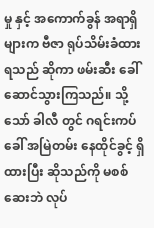မှု နှင့် အကောက်ခွန် အရာရှိများက ဗီဇာ ရုပ်သိမ်းခံထားရသည် ဆိုကာ ဖမ်းဆီး ခေါ်ဆောင်သွားကြသည်။ သို့သော် ခါလီ တွင် ဂရင်းကပ် ခေါ် အမြဲတမ်း နေထိုင်ခွင့် ရှိထားပြီး ဆိုသည်ကို မစစ်ဆေးဘဲ လုပ်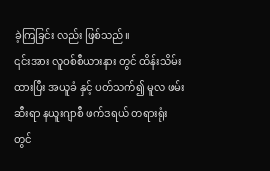ခဲ့ကြခြင်း လည်း ဖြစ်သည်။
၎င်းအား လူဝစ်စီယားနား တွင် ထိန်းသိမ်းထားပြီး အယူခံ နှင့် ပတ်သက်၍ မူလ ဖမ်းဆီးရာ နယူးဂျာစီ ဖက်ဒရယ် တရားရုံး တွင်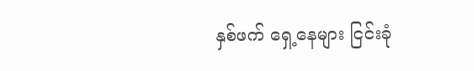နှစ်ဖက် ရှေ့နေများ ငြင်းခုံ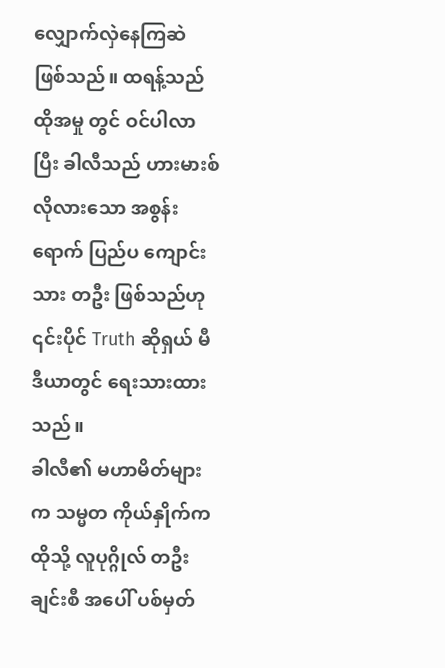လျှောက်လှဲနေကြဆဲ ဖြစ်သည်။ ထရန့်သည် ထိုအမှု တွင် ဝင်ပါလာပြီး ခါလီသည် ဟားမားစ် လိုလားသော အစွန်းရောက် ပြည်ပ ကျောင်းသား တဦး ဖြစ်သည်ဟု ၎င်းပိုင် Truth ဆိုရှယ် မီဒီယာတွင် ရေးသားထားသည်။
ခါလီ၏ မဟာမိတ်များက သမ္မတ ကိုယ်နှိုက်က ထိုသို့ လူပုဂ္ဂိုလ် တဦးချင်းစီ အပေါ် ပစ်မှတ်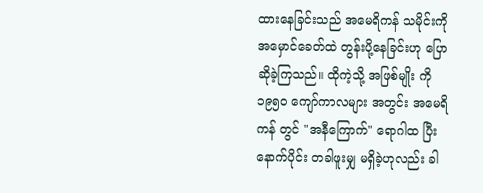ထားနေခြင်းသည် အမေရိကန် သမိုင်းကို အမှောင်ခေတ်ထဲ တွန်းပို့နေခြင်းဟု ပြောဆိုခဲ့ကြသည်။ ထိုကဲ့သို့ အဖြစ်မျိုး ကို ၁၉၅၀ ကျော်ကာလများ အတွင်း အမေရိကန် တွင် "အနီကြောက်" ရောဂါထ ပြီး နောက်ပိုင်း တခါဖူးမျှ မရှိခဲ့ဟုလည်း ခါ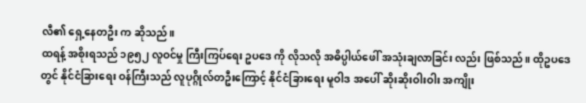လီ၏ ရှေ့နေတဦး က ဆိုသည်။
ထရန့် အစိုးရသည် ၁၉၅၂ လူဝင်မှု ကြီးကြပ်ရေး ဥပဒေ ကို လိုသလို အဓိပ္ပါယ်ဖေါ် အသုံးချလာခြင်း လည်း ဖြစ်သည်။ ထိုဥပဒေတွင် နိုင်ငံခြားရေး ဝန်ကြီးသည် လူပုဂ္ဂိုလ်တဦးကြောင့် နိုင်ငံခြားရေး မူဝါဒ အပေါ် ဆိုးဆိုးဝါးဝါး အကျိုး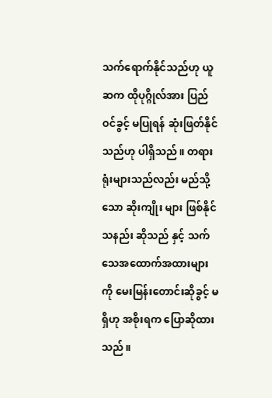သက်ရောက်နိုင်သည်ဟု ယူဆက ထိုပုဂ္ဂိုလ်အား ပြည်ဝင်ခွင့် မပြုရန် ဆုံးဖြတ်နိုင်သည်ဟု ပါရှိသည်။ တရားရုံးများသည်လည်း မည်သို့သော ဆိုးကျိုး များ ဖြစ်နိုင်သနည်း ဆိုသည် နှင့် သက်သေအထောက်အထားများကို မေးမြန်းတောင်းဆိုခွင့် မရှိဟု အစိုးရက ပြောဆိုထားသည်။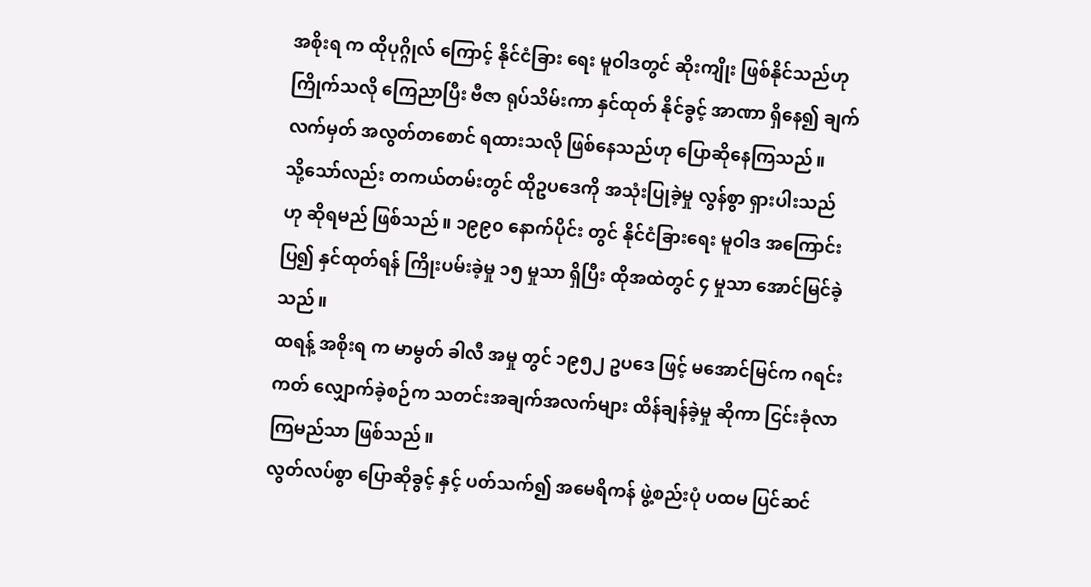အစိုးရ က ထိုပုဂ္ဂိုလ် ကြောင့် နိုင်ငံခြား ရေး မူဝါဒတွင် ဆိုးကျိုး ဖြစ်နိုင်သည်ဟု ကြိုက်သလို ကြေညာပြီး ဗီဇာ ရုပ်သိမ်းကာ နှင်ထုတ် နိုင်ခွင့် အာဏာ ရှိနေ၍ ချက်လက်မှတ် အလွတ်တစောင် ရထားသလို ဖြစ်နေသည်ဟု ပြောဆိုနေကြသည်။
သို့သော်လည်း တကယ်တမ်းတွင် ထိုဥပဒေကို အသုံးပြုခဲ့မှု လွန်စွာ ရှားပါးသည်ဟု ဆိုရမည် ဖြစ်သည်။ ၁၉၉၀ နောက်ပိုင်း တွင် နိုင်ငံခြားရေး မူဝါဒ အကြောင်းပြ၍ နှင်ထုတ်ရန် ကြိုးပမ်းခဲ့မှု ၁၅ မှုသာ ရှိပြီး ထိုအထဲတွင် ၄ မှုသာ အောင်မြင်ခဲ့သည်။
ထရန့် အစိုးရ က မာမွတ် ခါလီ အမှု တွင် ၁၉၅၂ ဥပဒေ ဖြင့် မအောင်မြင်က ဂရင်းကတ် လျှောက်ခဲ့စဉ်က သတင်းအချက်အလက်များ ထိန်ချန်ခဲ့မှု ဆိုကာ ငြင်းခုံလာကြမည်သာ ဖြစ်သည်။
လွတ်လပ်စွာ ပြောဆိုခွင့် နှင့် ပတ်သက်၍ အမေရိကန် ဖွဲ့စည်းပုံ ပထမ ပြင်ဆင်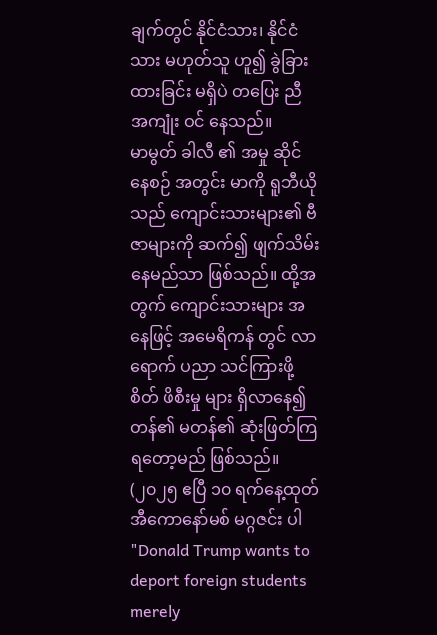ချက်တွင် နိုင်ငံသား၊ နိုင်ငံသား မဟုတ်သူ ဟူ၍ ခွဲခြားထားခြင်း မရှိပဲ တပြေး ညီ အကျုံး ဝင် နေသည်။
မာမွတ် ခါလီ ၏ အမှု ဆိုင်နေစဉ် အတွင်း မာကို ရူဘီယိုသည် ကျောင်းသားများ၏ ဗီဇာများကို ဆက်၍ ဖျက်သိမ်းနေမည်သာ ဖြစ်သည်။ ထို့အတွက် ကျောင်းသားများ အနေဖြင့် အမေရိကန် တွင် လာရောက် ပညာ သင်ကြားဖို့ စိတ် ဖိစီးမှု များ ရှိလာနေ၍ တန်၏ မတန်၏ ဆုံးဖြတ်ကြရတော့မည် ဖြစ်သည်။
(၂၀၂၅ ဧပြီ ၁၀ ရက်နေ့ထုတ် အီကောနော်မစ် မဂ္ဂဇင်း ပါ "Donald Trump wants to deport foreign students merely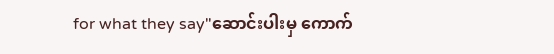for what they say"ဆောင်းပါးမှ ကောက်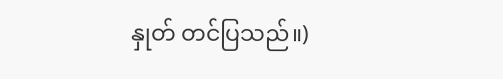နှုတ် တင်ပြသည်။)